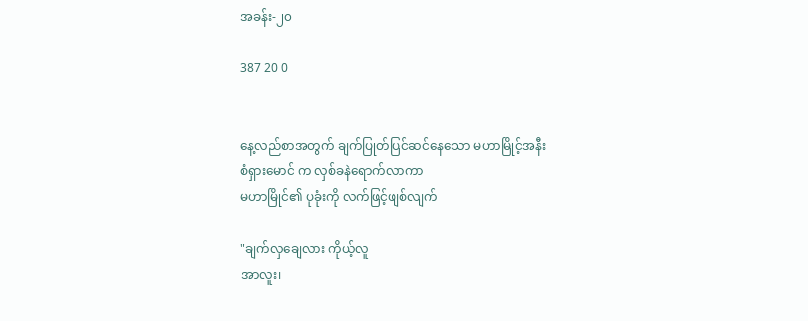အခန်း-၂၀

387 20 0


နေ့လည်စာအတွက် ချက်ပြုတ်ပြင်ဆင်နေသော မဟာမြိုင့်အနီး
စံရှားမောင် က လှစ်ခနဲရောက်လာကာ
မဟာမြိုင်၏ ပုခုံးကို လက်ဖြင့်ဖျစ်လျက်

"ချက်လှချေလား ကိုယ့်လူ
အာလူး၊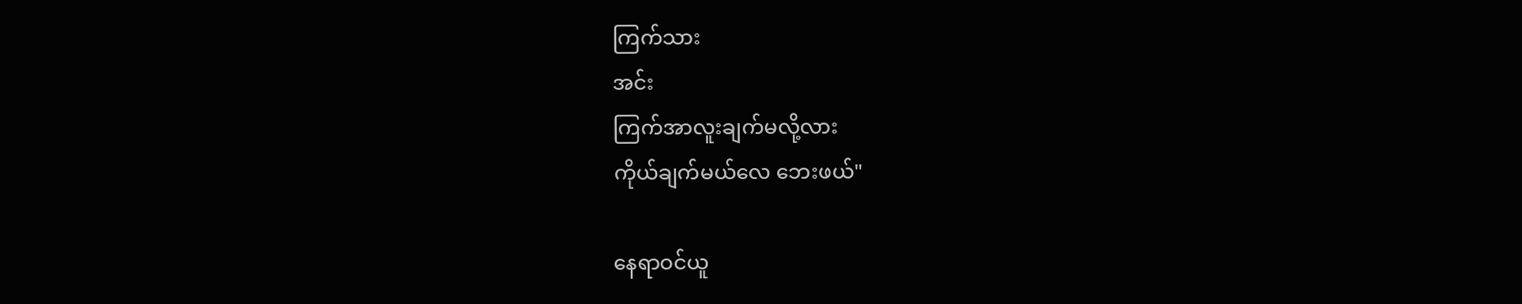ကြက်သား
အင်း
ကြက်အာလူးချက်မလို့လား
ကိုယ်ချက်မယ်လေ ဘေးဖယ်"

နေရာဝင်ယူ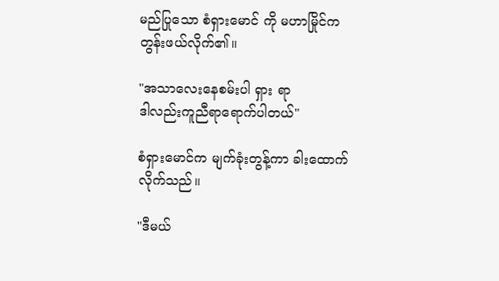မည်ပြုသော စံရှားမောင် ကို မဟာမြိုင်က တွန်းဖယ်လိုက်၏။

"အသာလေးနေစမ်းပါ ရှား ရာ
ဒါလည်းကူညီရာရောက်ပါတယ်"

စံရှားမောင်က မျက်ခုံးတွန့်ကာ ခါးထောက်လိုက်သည်။

"ဒီမယ်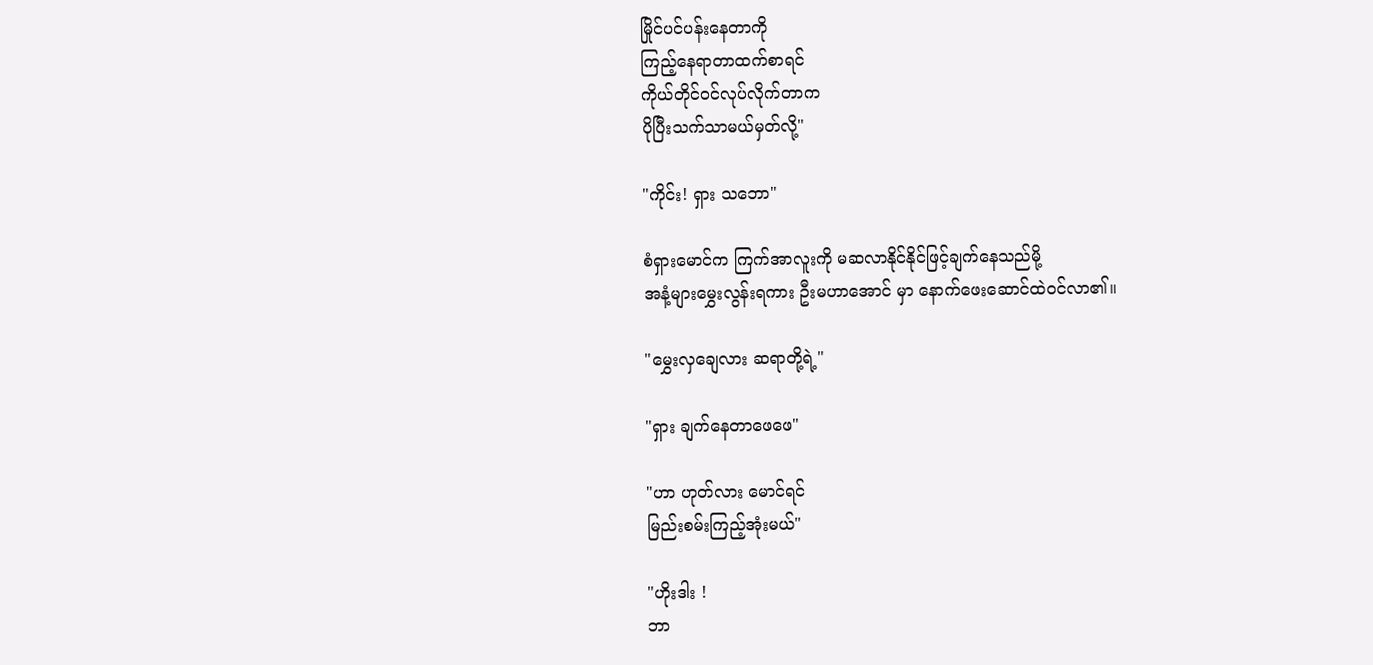မြိုင်ပင်ပန်းနေတာကို
ကြည့်နေရာတာထက်စာရင်
ကိုယ်တိုင်ဝင်လုပ်လိုက်တာက
ပိုပြီးသက်သာမယ်မှတ်လို့"

"ကိုင်း! ရှား သဘော"

စံရှားမောင်က ကြက်အာလူးကို မဆလာနိုင်နိုင်ဖြင့်ချက်နေသည်မို့
အနံ့များမွှေးလွန်းရကား ဦးမ‌ဟာအောင် မှာ နောက်ဖေးဆောင်ထဲဝင်လာ၏။

"မွှေးလှချေလား ဆရာတို့ရဲ့"

"ရှား ချက်နေတာဖေဖေ"

"ဟာ ဟုတ်လား မောင်ရင်
မြည်းစမ်းကြည့်အုံးမယ်"

"ဟိုးဒါး !
ဘာ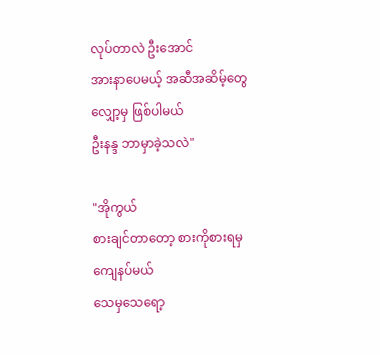လုပ်တာလဲ ဦးအောင်
အားနာပေမယ့် အဆီအဆိမ့်တွေ
လျှော့မှ ဖြစ်ပါမယ်
ဦးနန္ဒ ဘာမှာခဲ့သလဲ"

"အိုကွယ်
စားချင်တာတော့ စားကိုစားရမှ
ကျေနပ်မယ်
သေမှသေရော့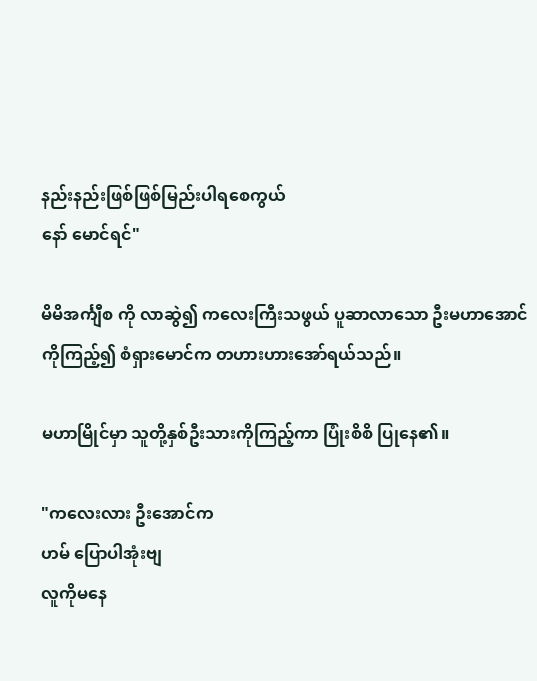နည်းနည်းဖြစ်ဖြစ်မြည်းပါရစေကွယ်
နော် မောင်ရင်"

မိမိအင်္ကျီစ ကို လာဆွဲ၍ ကလေးကြီးသဖွယ် ပူဆာလာသော ဦးမဟာအောင်ကိုကြည့်၍ စံရှားမောင်က တဟားဟားအော်ရယ်သည်။

မဟာမြိုင်မှာ သူတို့နှစ်ဦးသားကိုကြည့်ကာ ပြုံးစိစိ ပြုနေ၏။

"ကလေးလား ဦးအောင်က
ဟမ် ပြောပါအုံးဗျ
လူကိုမနေ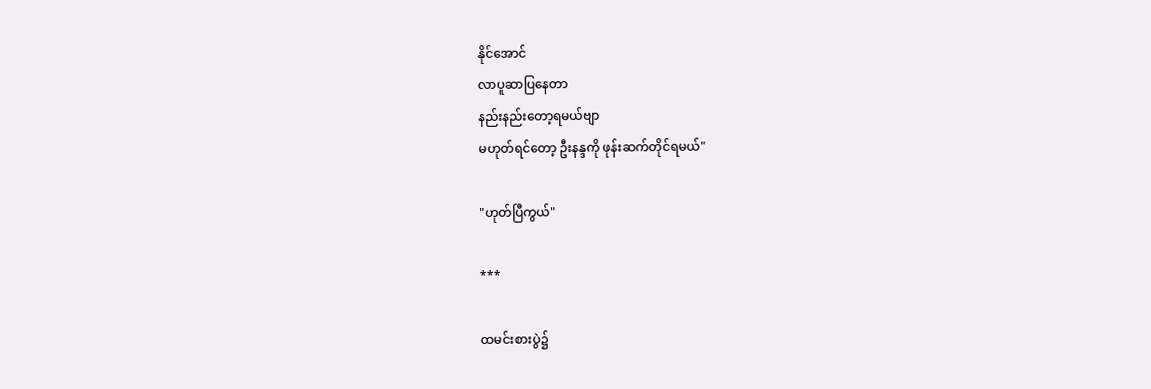နိုင်အောင်
လာပူဆာပြနေတာ
နည်းနည်းတော့ရမယ်ဗျာ
မဟုတ်ရင်တော့ ဦးနန္ဒကို ဖုန်းဆက်တိုင်ရမယ်"

"ဟုတ်ပြီကွယ်"

***

ထမင်းစားပွဲ၌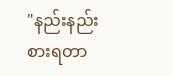"နည်းနည်းစားရတာ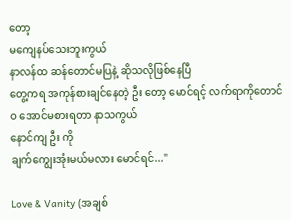တော့
မကျေနပ်သေးဘူးကွယ်
နာလန်ထ ဆန်တောင်မပြနဲ့ ဆိုသလိုဖြစ်နေပြီ
တွေ့ကရ အကုန်စားချင်နေတဲ့ ဦး တော့ မောင်ရင့် လက်ရာကိုတောင်
ဝ အောင်မစားရတာ နာသကွယ်
နောင်ကျ ဦး ကို
ချက်ကျွေးအုံးမယ်မလား မောင်ရင်..."

Love & Vanity (အချစ်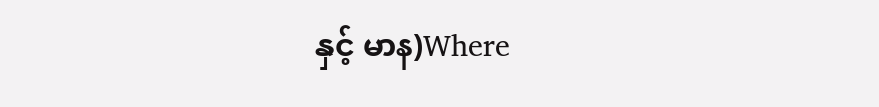နှင့် မာန)Where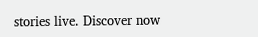stories live. Discover now